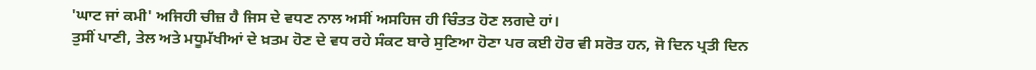'ਘਾਟ ਜਾਂ ਕਮੀ' ਅਜਿਹੀ ਚੀਜ਼ ਹੈ ਜਿਸ ਦੇ ਵਧਣ ਨਾਲ ਅਸੀਂ ਅਸਹਿਜ ਹੀ ਚਿੰਤਤ ਹੋਣ ਲਗਦੇ ਹਾਂ।
ਤੁਸੀਂ ਪਾਣੀ, ਤੇਲ ਅਤੇ ਮਧੂਮੱਖੀਆਂ ਦੇ ਖ਼ਤਮ ਹੋਣ ਦੇ ਵਧ ਰਹੇ ਸੰਕਟ ਬਾਰੇ ਸੁਣਿਆ ਹੋਣਾ ਪਰ ਕਈ ਹੋਰ ਵੀ ਸਰੋਤ ਹਨ, ਜੋ ਦਿਨ ਪ੍ਰਤੀ ਦਿਨ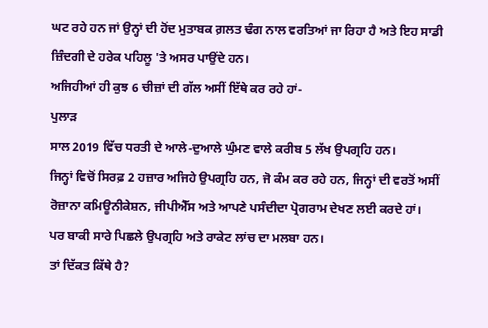ਘਟ ਰਹੇ ਹਨ ਜਾਂ ਉਨ੍ਹਾਂ ਦੀ ਹੋਂਦ ਮੁਤਾਬਕ ਗ਼ਲਤ ਢੰਗ ਨਾਲ ਵਰਤਿਆਂ ਜਾ ਰਿਹਾ ਹੈ ਅਤੇ ਇਹ ਸਾਡੀ ਜ਼ਿੰਦਗੀ ਦੇ ਹਰੇਕ ਪਹਿਲੂ 'ਤੇ ਅਸਰ ਪਾਉਂਦੇ ਹਨ।
ਅਜਿਹੀਆਂ ਹੀ ਕੁਝ 6 ਚੀਜ਼ਾਂ ਦੀ ਗੱਲ ਅਸੀਂ ਇੱਥੇ ਕਰ ਰਹੇ ਹਾਂ-
ਪੁਲਾੜ
ਸਾਲ 2019 ਵਿੱਚ ਧਰਤੀ ਦੇ ਆਲੇ-ਦੁਆਲੇ ਘੁੰਮਣ ਵਾਲੇ ਕਰੀਬ 5 ਲੱਖ ਉਪਗ੍ਰਹਿ ਹਨ।
ਜਿਨ੍ਹਾਂ ਵਿਚੋਂ ਸਿਰਫ਼ 2 ਹਜ਼ਾਰ ਅਜਿਹੇ ਉਪਗ੍ਰਹਿ ਹਨ, ਜੋ ਕੰਮ ਕਰ ਰਹੇ ਹਨ, ਜਿਨ੍ਹਾਂ ਦੀ ਵਰਤੋਂ ਅਸੀਂ ਰੋਜ਼ਾਨਾ ਕਮਿਊਨੀਕੇਸ਼ਨ, ਜੀਪੀਐੱਸ ਅਤੇ ਆਪਣੇ ਪਸੰਦੀਦਾ ਪ੍ਰੋਗਰਾਮ ਦੇਖਣ ਲਈ ਕਰਦੇ ਹਾਂ।
ਪਰ ਬਾਕੀ ਸਾਰੇ ਪਿਛਲੇ ਉਪਗ੍ਰਹਿ ਅਤੇ ਰਾਕੇਟ ਲਾਂਚ ਦਾ ਮਲਬਾ ਹਨ।
ਤਾਂ ਦਿੱਕਤ ਕਿੱਥੇ ਹੈ?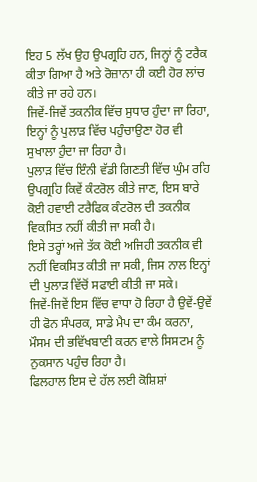ਇਹ 5 ਲੱਖ ਉਹ ਉਪਗ੍ਰਹਿ ਹਨ, ਜਿਨ੍ਹਾਂ ਨੂੰ ਟਰੈਕ ਕੀਤਾ ਗਿਆ ਹੈ ਅਤੇ ਰੋਜ਼ਾਨਾ ਹੀ ਕਈ ਹੋਰ ਲਾਂਚ ਕੀਤੇ ਜਾ ਰਹੇ ਹਨ।
ਜਿਵੇਂ-ਜਿਵੇਂ ਤਕਨੀਕ ਵਿੱਚ ਸੁਧਾਰ ਹੁੰਦਾ ਜਾ ਰਿਹਾ, ਇਨ੍ਹਾਂ ਨੂੰ ਪੁਲਾੜ ਵਿੱਚ ਪਹੁੰਚਾਉਣਾ ਹੋਰ ਵੀ ਸੁਖਾਲਾ ਹੁੰਦਾ ਜਾ ਰਿਹਾ ਹੈ।
ਪੁਲਾੜ ਵਿੱਚ ਇੰਨੀ ਵੱਡੀ ਗਿਣਤੀ ਵਿੱਚ ਘੁੰਮ ਰਹਿ ਉਪਗ੍ਰਹਿ ਕਿਵੇਂ ਕੰਟਰੋਲ ਕੀਤੇ ਜਾਣ, ਇਸ ਬਾਰੇ ਕੋਈ ਹਵਾਈ ਟਰੈਫਿਕ ਕੰਟਰੋਲ ਦੀ ਤਕਨੀਕ ਵਿਕਸਿਤ ਨਹੀਂ ਕੀਤੀ ਜਾ ਸਕੀ ਹੈ।
ਇਸੇ ਤਰ੍ਹਾਂ ਅਜੇ ਤੱਕ ਕੋਈ ਅਜਿਹੀ ਤਕਨੀਕ ਵੀ ਨਹੀਂ ਵਿਕਸਿਤ ਕੀਤੀ ਜਾ ਸਕੀ, ਜਿਸ ਨਾਲ ਇਨ੍ਹਾਂ ਦੀ ਪੁਲਾੜ ਵਿੱਚੋਂ ਸਫਾਈ ਕੀਤੀ ਜਾ ਸਕੇ।
ਜਿਵੇਂ-ਜਿਵੇਂ ਇਸ ਵਿੱਚ ਵਾਧਾ ਹੋ ਰਿਹਾ ਹੈ ਉਵੇਂ-ਉਵੇਂ ਹੀ ਫੋਨ ਸੰਪਰਕ, ਸਾਡੇ ਮੈਪ ਦਾ ਕੰਮ ਕਰਨਾ, ਮੌਸਮ ਦੀ ਭਵਿੱਖਬਾਣੀ ਕਰਨ ਵਾਲੇ ਸਿਸਟਮ ਨੂੰ ਨੁਕਸਾਨ ਪਹੁੰਚ ਰਿਹਾ ਹੈ।
ਫਿਲਹਾਲ ਇਸ ਦੇ ਹੱਲ ਲਈ ਕੋਸ਼ਿਸ਼ਾਂ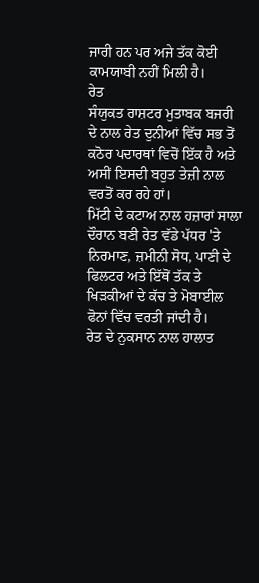ਜਾਰੀ ਹਨ ਪਰ ਅਜੇ ਤੱਕ ਕੋਈ ਕਾਮਯਾਬੀ ਨਹੀਂ ਮਿਲੀ ਹੈ।
ਰੇਤ
ਸੰਯੁਕਤ ਰਾਸ਼ਟਰ ਮੁਤਾਬਕ ਬਜਰੀ ਦੇ ਨਾਲ ਰੇਤ ਦੁਨੀਆਂ ਵਿੱਚ ਸਭ ਤੋਂ ਕਠੋਰ ਪਦਾਰਥਾਂ ਵਿਚੋਂ ਇੱਕ ਹੈ ਅਤੇ ਅਸੀਂ ਇਸਦੀ ਬਹੁਤ ਤੇਜ਼ੀ ਨਾਲ ਵਰਤੋਂ ਕਰ ਰਹੇ ਹਾਂ।
ਮਿੱਟੀ ਦੇ ਕਟਾਅ ਨਾਲ ਹਜ਼ਾਰਾਂ ਸਾਲਾ ਦੌਰਾਨ ਬਣੀ ਰੇਤ ਵੱਡੇ ਪੱਧਰ 'ਤੇ ਨਿਰਮਾਣ, ਜ਼ਮੀਨੀ ਸੋਧ, ਪਾਣੀ ਦੇ ਫਿਲਟਰ ਅਤੇ ਇੱਥੋਂ ਤੱਕ ਤੇ ਖਿੜਕੀਆਂ ਦੇ ਕੱਚ ਤੇ ਮੋਬਾਈਲ ਫੋਨਾਂ ਵਿੱਚ ਵਰਤੀ ਜਾਂਦੀ ਹੈ।
ਰੇਤ ਦੇ ਨੁਕਸਾਨ ਨਾਲ ਹਾਲਾਤ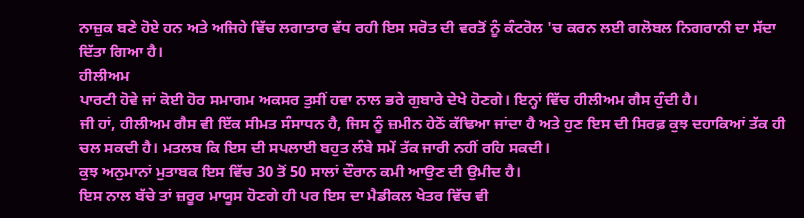ਨਾਜ਼ੁਕ ਬਣੇ ਹੋਏ ਹਨ ਅਤੇ ਅਜਿਹੇ ਵਿੱਚ ਲਗਾਤਾਰ ਵੱਧ ਰਹੀ ਇਸ ਸਰੋਤ ਦੀ ਵਰਤੋਂ ਨੂੰ ਕੰਟਰੋਲ 'ਚ ਕਰਨ ਲਈ ਗਲੋਬਲ ਨਿਗਰਾਨੀ ਦਾ ਸੱਦਾ ਦਿੱਤਾ ਗਿਆ ਹੈ।
ਹੀਲੀਅਮ
ਪਾਰਟੀ ਹੋਵੇ ਜਾਂ ਕੋਈ ਹੋਰ ਸਮਾਗਮ ਅਕਸਰ ਤੁਸੀਂ ਹਵਾ ਨਾਲ ਭਰੇ ਗੁਬਾਰੇ ਦੇਖੇ ਹੋਣਗੇ। ਇਨ੍ਹਾਂ ਵਿੱਚ ਹੀਲੀਅਮ ਗੈਸ ਹੁੰਦੀ ਹੈ।
ਜੀ ਹਾਂ, ਹੀਲੀਅਮ ਗੈਸ ਵੀ ਇੱਕ ਸੀਮਤ ਸੰਸਾਧਨ ਹੈ, ਜਿਸ ਨੂੰ ਜ਼ਮੀਨ ਹੇਠੋਂ ਕੱਢਿਆ ਜਾਂਦਾ ਹੈ ਅਤੇ ਹੁਣ ਇਸ ਦੀ ਸਿਰਫ਼ ਕੁਝ ਦਹਾਕਿਆਂ ਤੱਕ ਹੀ ਚਲ ਸਕਦੀ ਹੈ। ਮਤਲਬ ਕਿ ਇਸ ਦੀ ਸਪਲਾਈ ਬਹੁਤ ਲੰਬੇ ਸਮੇਂ ਤੱਕ ਜਾਰੀ ਨਹੀਂ ਰਹਿ ਸਕਦੀ।
ਕੁਝ ਅਨੁਮਾਨਾਂ ਮੁਤਾਬਕ ਇਸ ਵਿੱਚ 30 ਤੋਂ 50 ਸਾਲਾਂ ਦੌਰਾਨ ਕਮੀ ਆਉਣ ਦੀ ਉਮੀਦ ਹੈ।
ਇਸ ਨਾਲ ਬੱਚੇ ਤਾਂ ਜ਼ਰੂਰ ਮਾਯੂਸ ਹੋਣਗੇ ਹੀ ਪਰ ਇਸ ਦਾ ਮੈਡੀਕਲ ਖੇਤਰ ਵਿੱਚ ਵੀ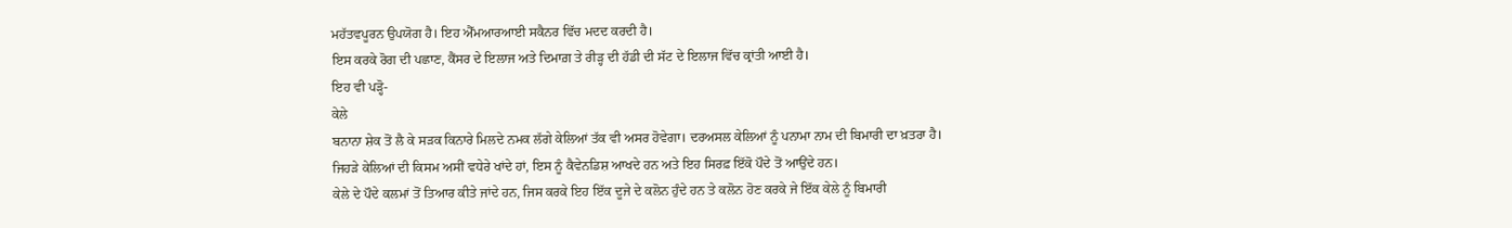ਮਹੱਤਵਪੂਰਨ ਉਪਯੋਗ ਹੈ। ਇਹ ਐੱਮਆਰਆਈ ਸਕੈਨਰ ਵਿੱਚ ਮਦਦ ਕਰਦੀ ਹੈ।
ਇਸ ਕਰਕੇ ਰੋਗ ਦੀ ਪਛਾਣ, ਕੈਂਸਰ ਦੇ ਇਲਾਜ ਅਤੇ ਦਿਮਾਗ਼ ਤੇ ਰੀੜ੍ਹ ਦੀ ਹੱਡੀ ਦੀ ਸੱਟ ਦੇ ਇਲਾਜ ਵਿੱਚ ਕ੍ਰਾਂਤੀ ਆਈ ਹੈ।
ਇਹ ਵੀ ਪੜ੍ਹੋ-
ਕੇਲੇ
ਬਨਾਨਾ ਸ਼ੇਕ ਤੋਂ ਲੈ ਕੇ ਸੜਕ ਕਿਨਾਰੇ ਮਿਲਦੇ ਨਮਕ ਲੱਗੇ ਕੇਲਿਆਂ ਤੱਕ ਵੀ ਅਸਰ ਹੋਵੇਗਾ। ਦਰਅਸਲ ਕੇਲਿਆਂ ਨੂੰ ਪਨਾਮਾ ਨਾਮ ਦੀ ਬਿਮਾਰੀ ਦਾ ਖ਼ਤਰਾ ਹੈ।
ਜਿਹੜੇ ਕੇਲਿਆਂ ਦੀ ਕਿਸਮ ਅਸੀਂ ਵਧੇਰੇ ਖਾਂਦੇ ਹਾਂ, ਇਸ ਨੂੰ ਕੈਵੇਨਡਿਸ਼ ਆਖਦੇ ਹਨ ਅਤੇ ਇਹ ਸਿਰਫ਼ ਇੱਕੋ ਪੌਦੇ ਤੋਂ ਆਉਂਦੇ ਹਨ।
ਕੇਲੇ ਦੇ ਪੌਦੇ ਕਲਮਾਂ ਤੋਂ ਤਿਆਰ ਕੀਤੇ ਜਾਂਦੇ ਹਨ, ਜਿਸ ਕਰਕੇ ਇਹ ਇੱਕ ਦੂਜੇ ਦੇ ਕਲੋਨ ਹੁੰਦੇ ਹਨ ਤੇ ਕਲੋਨ ਹੋਣ ਕਰਕੇ ਜੇ ਇੱਕ ਕੇਲੇ ਨੂੰ ਬਿਮਾਰੀ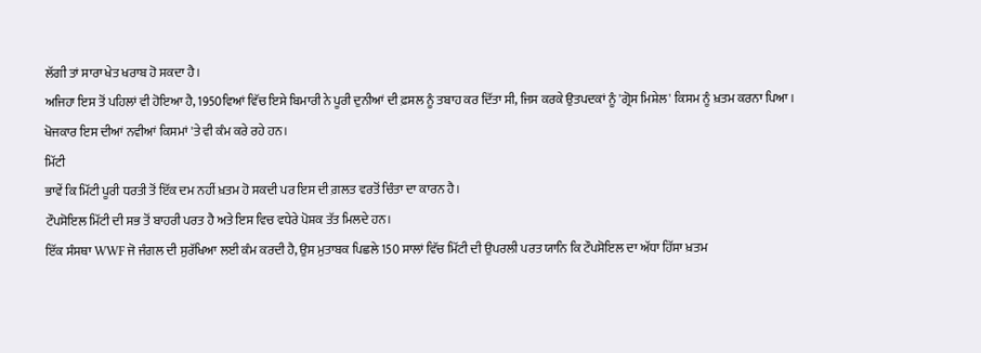ਲੱਗੀ ਤਾਂ ਸਾਰਾ ਖੇਤ ਖਰਾਬ ਹੋ ਸਕਦਾ ਹੈ।
ਅਜਿਹਾ ਇਸ ਤੋਂ ਪਹਿਲਾਂ ਵੀ ਹੋਇਆ ਹੈ, 1950ਵਿਆਂ ਵਿੱਚ ਇਸੇ ਬਿਮਾਰੀ ਨੇ ਪੂਰੀ ਦੁਨੀਆਂ ਦੀ ਫ਼ਸਲ ਨੂੰ ਤਬਾਹ ਕਰ ਦਿੱਤਾ ਸੀ, ਜਿਸ ਕਰਕੇ ਉਤਪਦਕਾਂ ਨੂੰ 'ਗ੍ਰੋਸ ਮਿਸ਼ੇਲ' ਕਿਸਮ ਨੂੰ ਖ਼ਤਮ ਕਰਨਾ ਪਿਆ।
ਖੋਜਕਾਰ ਇਸ ਦੀਆਂ ਨਵੀਆਂ ਕਿਸਮਾਂ 'ਤੇ ਵੀ ਕੰਮ ਕਰੇ ਰਹੇ ਹਨ।
ਮਿੱਟੀ
ਭਾਵੇਂ ਕਿ ਮਿੱਟੀ ਪੂਰੀ ਧਰਤੀ ਤੋਂ ਇੱਕ ਦਮ ਨਹੀਂ ਖ਼ਤਮ ਹੋ ਸਕਦੀ ਪਰ ਇਸ ਦੀ ਗ਼ਲਤ ਵਰਤੋਂ ਚਿੰਤਾ ਦਾ ਕਾਰਨ ਹੈ।
ਟੌਪਸੋਇਲ ਮਿੱਟੀ ਦੀ ਸਭ ਤੋਂ ਬਾਹਰੀ ਪਰਤ ਹੈ ਅਤੇ ਇਸ ਵਿਚ ਵਧੇਰੇ ਪੋਸ਼ਕ ਤੱਤ ਮਿਲਦੇ ਹਨ।
ਇੱਕ ਸੰਸਥਾ WWF ਜੋ ਜੰਗਲ ਦੀ ਸੁਰੱਖਿਆ ਲਈ ਕੰਮ ਕਰਦੀ ਹੈ, ਉਸ ਮੁਤਾਬਕ ਪਿਛਲੇ 150 ਸਾਲਾਂ ਵਿੱਚ ਮਿੱਟੀ ਦੀ ਉਪਰਲੀ ਪਰਤ ਯਾਨਿ ਕਿ ਟੌਪਸੋਇਲ ਦਾ ਅੱਧਾ ਹਿੱਸਾ ਖ਼ਤਮ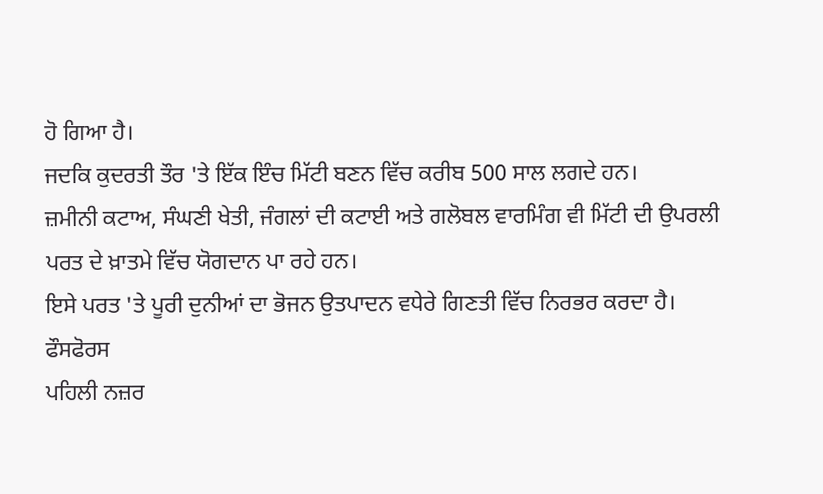ਹੋ ਗਿਆ ਹੈ।
ਜਦਕਿ ਕੁਦਰਤੀ ਤੌਰ 'ਤੇ ਇੱਕ ਇੰਚ ਮਿੱਟੀ ਬਣਨ ਵਿੱਚ ਕਰੀਬ 500 ਸਾਲ ਲਗਦੇ ਹਨ।
ਜ਼ਮੀਨੀ ਕਟਾਅ, ਸੰਘਣੀ ਖੇਤੀ, ਜੰਗਲਾਂ ਦੀ ਕਟਾਈ ਅਤੇ ਗਲੋਬਲ ਵਾਰਮਿੰਗ ਵੀ ਮਿੱਟੀ ਦੀ ਉਪਰਲੀ ਪਰਤ ਦੇ ਖ਼ਾਤਮੇ ਵਿੱਚ ਯੋਗਦਾਨ ਪਾ ਰਹੇ ਹਨ।
ਇਸੇ ਪਰਤ 'ਤੇ ਪੂਰੀ ਦੁਨੀਆਂ ਦਾ ਭੋਜਨ ਉਤਪਾਦਨ ਵਧੇਰੇ ਗਿਣਤੀ ਵਿੱਚ ਨਿਰਭਰ ਕਰਦਾ ਹੈ।
ਫੌਸਫੋਰਸ
ਪਹਿਲੀ ਨਜ਼ਰ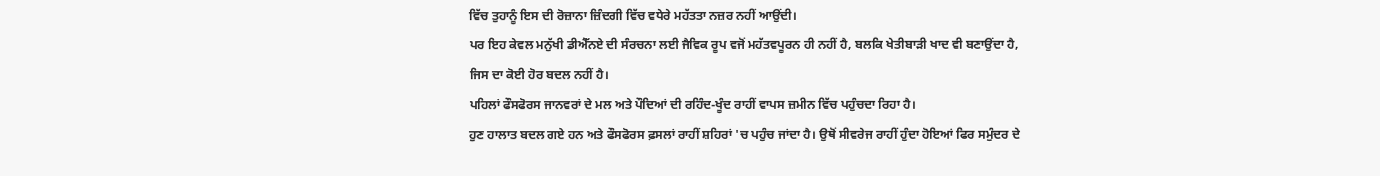ਵਿੱਚ ਤੁਹਾਨੂੰ ਇਸ ਦੀ ਰੋਜ਼ਾਨਾ ਜ਼ਿੰਦਗੀ ਵਿੱਚ ਵਧੇਰੇ ਮਹੱਤਤਾ ਨਜ਼ਰ ਨਹੀਂ ਆਉਂਦੀ।
ਪਰ ਇਹ ਕੇਵਲ ਮਨੁੱਖੀ ਡੀਐੱਨਏ ਦੀ ਸੰਰਚਨਾ ਲਈ ਜੈਵਿਕ ਰੂਪ ਵਜੋਂ ਮਹੱਤਵਪੂਰਨ ਹੀ ਨਹੀਂ ਹੈ, ਬਲਕਿ ਖੇਤੀਬਾੜੀ ਖਾਦ ਵੀ ਬਣਾਉਂਦਾ ਹੈ, ਜਿਸ ਦਾ ਕੋਈ ਹੋਰ ਬਦਲ ਨਹੀਂ ਹੈ।
ਪਹਿਲਾਂ ਫੌਸਫੋਰਸ ਜਾਨਵਰਾਂ ਦੇ ਮਲ ਅਤੇ ਪੌਦਿਆਂ ਦੀ ਰਹਿੰਦ-ਖੂੰਦ ਰਾਹੀਂ ਵਾਪਸ ਜ਼ਮੀਨ ਵਿੱਚ ਪਹੁੰਚਦਾ ਰਿਹਾ ਹੈ।
ਹੁਣ ਹਾਲਾਤ ਬਦਲ ਗਏ ਹਨ ਅਤੇ ਫੌਸਫੋਰਸ ਫ਼ਸਲਾਂ ਰਾਹੀਂ ਸ਼ਹਿਰਾਂ 'ਚ ਪਹੁੰਚ ਜਾਂਦਾ ਹੈ। ਉਥੋਂ ਸੀਵਰੇਜ ਰਾਹੀਂ ਹੁੰਦਾ ਹੋਇਆਂ ਫਿਰ ਸਮੁੰਦਰ ਦੇ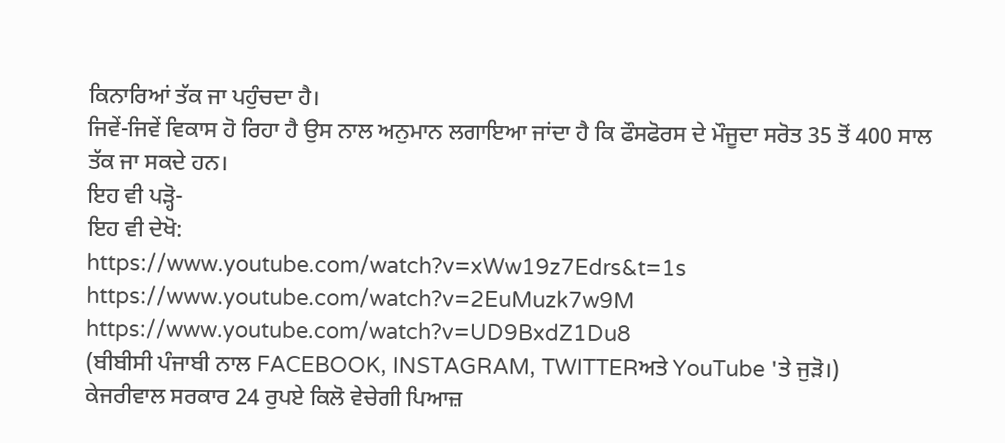ਕਿਨਾਰਿਆਂ ਤੱਕ ਜਾ ਪਹੁੰਚਦਾ ਹੈ।
ਜਿਵੇਂ-ਜਿਵੇਂ ਵਿਕਾਸ ਹੋ ਰਿਹਾ ਹੈ ਉਸ ਨਾਲ ਅਨੁਮਾਨ ਲਗਾਇਆ ਜਾਂਦਾ ਹੈ ਕਿ ਫੌਸਫੋਰਸ ਦੇ ਮੌਜੂਦਾ ਸਰੋਤ 35 ਤੋਂ 400 ਸਾਲ ਤੱਕ ਜਾ ਸਕਦੇ ਹਨ।
ਇਹ ਵੀ ਪੜ੍ਹੋ-
ਇਹ ਵੀ ਦੇਖੋ:
https://www.youtube.com/watch?v=xWw19z7Edrs&t=1s
https://www.youtube.com/watch?v=2EuMuzk7w9M
https://www.youtube.com/watch?v=UD9BxdZ1Du8
(ਬੀਬੀਸੀ ਪੰਜਾਬੀ ਨਾਲ FACEBOOK, INSTAGRAM, TWITTERਅਤੇ YouTube 'ਤੇ ਜੁੜੋ।)
ਕੇਜਰੀਵਾਲ ਸਰਕਾਰ 24 ਰੁਪਏ ਕਿਲੋ ਵੇਚੇਗੀ ਪਿਆਜ਼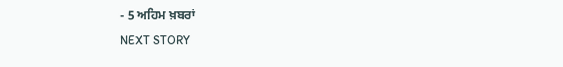- 5 ਅਹਿਮ ਖ਼ਬਰਾਂ
NEXT STORY